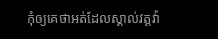កុំឲ្យគេថាអត់ដែលស្គាល់វត្តវ៉ា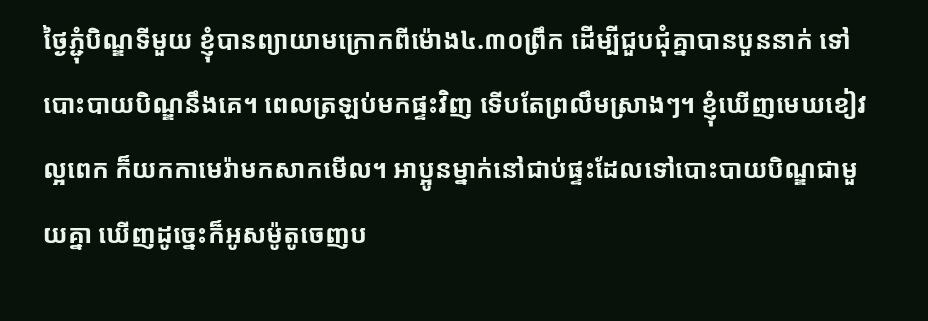ថ្ងៃភ្ជុំបិណ្ឌទីមួយ ខ្ញុំបានព្យាយាមក្រោកពីម៉ោង៤.៣០ព្រឹក ដើម្បីជួបជុំគ្នាបានបួននាក់ ទៅបោះបាយបិណ្ឌនឹងគេ។ ពេលត្រឡប់មកផ្ទះវិញ ទើបតែព្រលឹមស្រាងៗ។ ខ្ញុំឃើញមេឃខៀវល្អពេក ក៏យកកាមេរ៉ាមកសាកមើល។ អាប្អូនម្នាក់នៅជាប់ផ្ទះដែលទៅបោះបាយបិណ្ឌជាមួយគ្នា ឃើញដូច្នេះក៏អូសម៉ូតូចេញប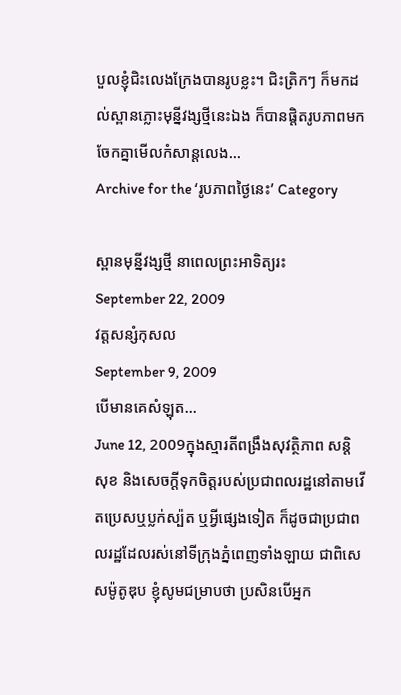បួលខ្ញុំជិះលេងក្រែងបានរូបខ្លះ។ ជិះត្រិកៗ ក៏មកដល់ស្ពានភ្លោះមុន្នីវង្សថ្មីនេះឯង ក៏បានផ្តិតរូបភាពមកចែកគ្នាមើលកំសាន្តលេង…
Archive for the ‘រូបភាពថ្ងៃនេះ’ Category

ស្ពានមុន្នីវង្សថ្មី នាពេលព្រះអាទិត្យរះ
September 22, 2009
វត្តសន្សំកុសល
September 9, 2009
បើមានគេសំឡុត…
June 12, 2009ក្នុងស្មារតីពង្រឹងសុវត្ថិភាព សន្តិសុខ និងសេចក្តីទុកចិត្តរបស់ប្រជាពលរដ្ឋនៅតាមវើតប្រេសឬប្លក់ស្ប៉ត ឬអី្វផ្សេងទៀត ក៏ដូចជាប្រជាពលរដ្ឋដែលរស់នៅទីក្រុងភ្នំពេញទាំងឡាយ ជាពិសេសម៉ូតូឌុប ខ្ញុំសូមជម្រាបថា ប្រសិនបើអ្នក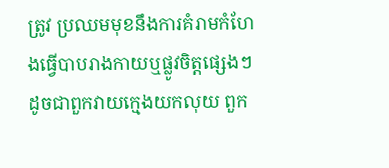ត្រូវ ប្រឈមមុខនឹងការគំរាមកំហែងធ្វើបាបរាងកាយឬផ្លូវចិត្តផ្សេងៗ ដូចជាពួកវាយក្មេងយកលុយ ពួក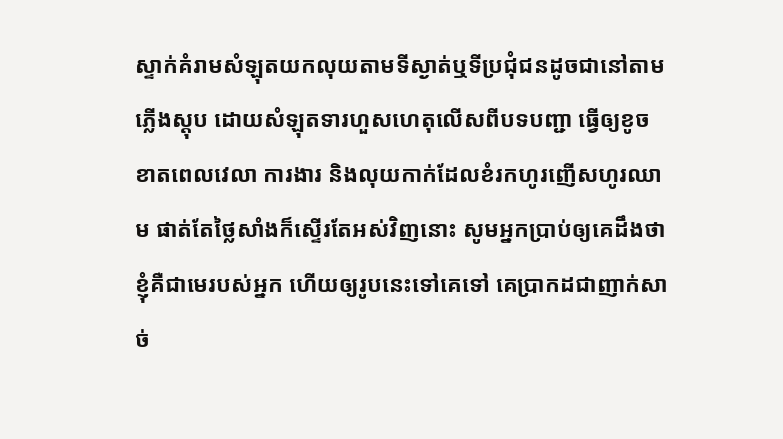ស្ទាក់គំរាមសំឡុតយកលុយតាមទីស្ងាត់ឬទីប្រជុំជនដូចជានៅតាមភ្លើងស្តុប ដោយសំឡុតទារហួសហេតុលើសពីបទបញ្ជា ធ្វើឲ្យខូចខាតពេលវេលា ការងារ និងលុយកាក់ដែលខំរកហូរញើសហូរឈាម ផាត់តែថ្លៃសាំងក៏ស្ទើរតែអស់វិញនោះ សូមអ្នកប្រាប់ឲ្យគេដឹងថា ខ្ញុំគឺជាមេរបស់អ្នក ហើយឲ្យរូបនេះទៅគេទៅ គេប្រាកដជាញាក់សាច់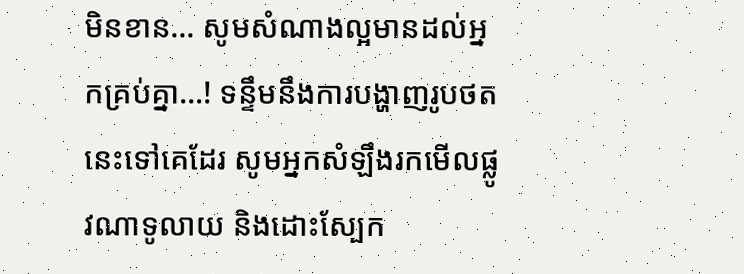មិនខាន… សូមសំណាងល្អមានដល់អ្នកគ្រប់គ្នា…! ទន្ទឹមនឹងការបង្ហាញរូបថតនេះទៅគេដែរ សូមអ្នកសំឡឹងរកមើលផ្លូវណាទូលាយ និងដោះស្បែក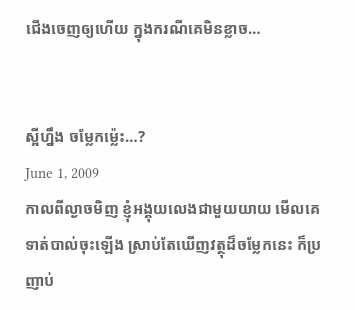ជើងចេញឲ្យហើយ ក្នុងករណីគេមិនខ្លាច…


ស្អីហ្នឹង ចម្លែកម្ល៉េះ…?
June 1, 2009
កាលពីល្ងាចមិញ ខ្ញុំអង្គុយលេងជាមួយយាយ មើលគេទាត់បាល់ចុះឡើង ស្រាប់តែឃើញវត្ថុដ៏ចម្លែកនេះ ក៏ប្រញាប់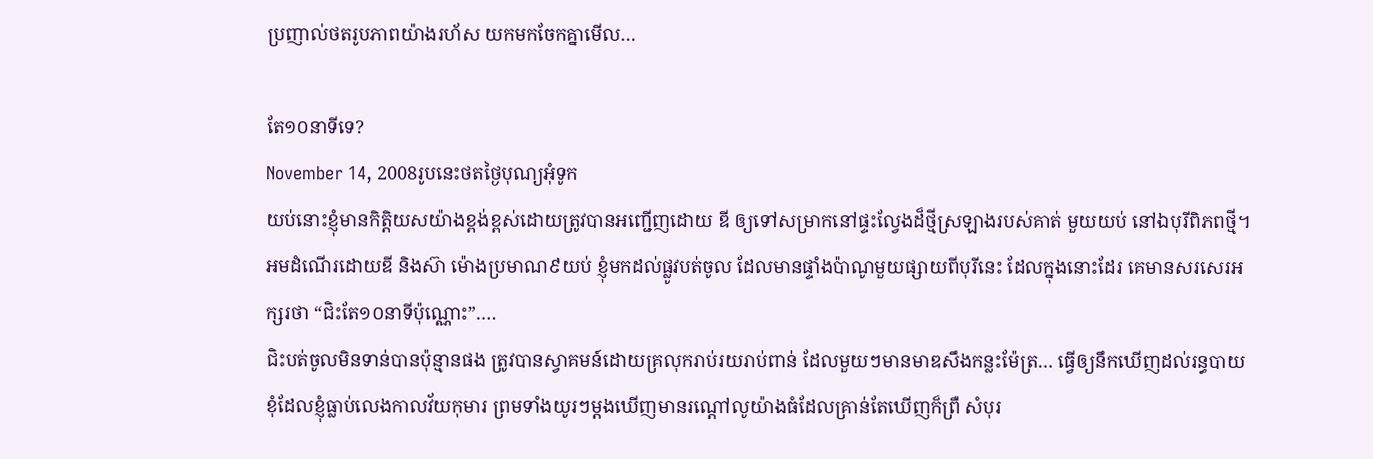ប្រញាល់ថតរូបភាពយ៉ាងរហ័ស យកមកចែកគ្នាមើល…

តែ១០នាទីទេ?
November 14, 2008រូបនេះថតថ្ងៃបុណ្យអុំទូក
យប់នោះខ្ញុំមានកិត្តិយសយ៉ាងខ្ពង់ខ្ពស់ដោយត្រូវបានអញ្ជើញដោយ ឌី ឲ្យទៅសម្រាកនៅផ្ទះល្វែងដ៏ថ្មីស្រឡាងរបស់គាត់ មួយយប់ នៅឯបុរីពិភពថ្មី។
អមដំណើរដោយឌី និងស៊ា ម៉ោងប្រមាណ៩យប់ ខ្ញុំមកដល់ផ្លូវបត់ចូល ដែលមានផ្ទាំងប៉ាណូមួយផ្សាយពីបុរីនេះ ដែលក្នុងនោះដែរ គេមានសរសេរអក្សរថា “ជិះតែ១០នាទីប៉ុណ្ណោះ”….
ជិះបត់ចូលមិនទាន់បានប៉ុន្មានផង ត្រូវបានស្វាគមន៍ដោយគ្រលុករាប់រយរាប់ពាន់ ដែលមួយៗមានមាឌសឹងកន្លះម៉ែត្រ… ធ្វើឲ្យនឹកឃើញដល់រន្ធបាយខុំដែលខ្ញុំធ្លាប់លេងកាលវ័យកុមារ ព្រមទាំងយូរៗម្តងឃើញមានរណ្តៅលូយ៉ាងធំដែលគ្រាន់តែឃើញក៏ព្រឺ សំបុរ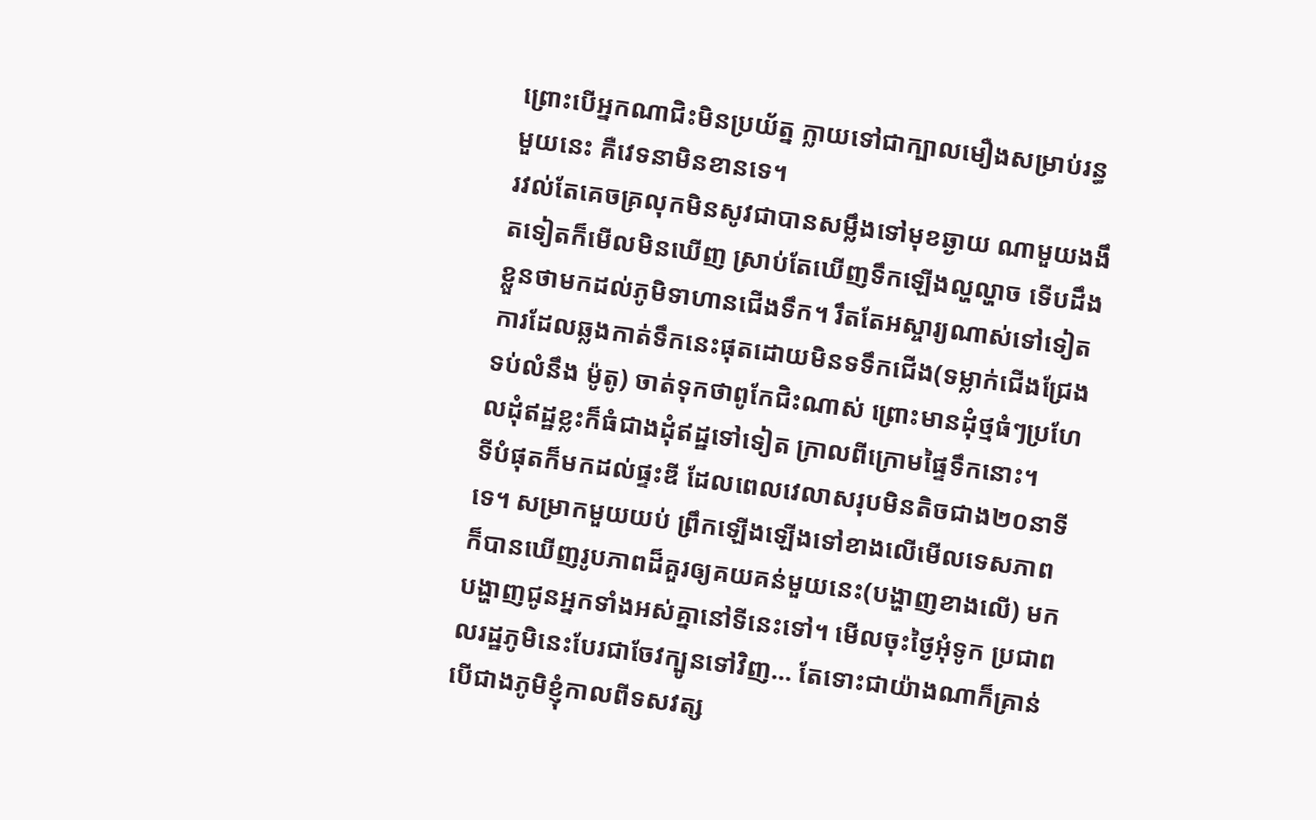ព្រោះបើអ្នកណាជិះមិនប្រយ័ត្ន ក្លាយទៅជាក្បាលមឿងសម្រាប់រន្ធមួយនេះ គឺវេទនាមិនខានទេ។
រវល់តែគេចគ្រលុកមិនសូវជាបានសម្លឹងទៅមុខឆ្ងាយ ណាមួយងងឹតទៀតក៏មើលមិនឃើញ ស្រាប់តែឃើញទឹកឡើងល្ហល្ហាច ទើបដឹងខ្លួនថាមកដល់ភូមិទាហានជើងទឹក។ រឹតតែអស្ចារ្យណាស់ទៅទៀត ការដែលឆ្លងកាត់ទឹកនេះផុតដោយមិនទទឹកជើង(ទម្លាក់ជើងជ្រែងទប់លំនឹង ម៉ូតូ) ចាត់ទុកថាពូកែជិះណាស់ ព្រោះមានដុំថ្មធំៗប្រហែលដុំឥដ្ឋខ្លះក៏ធំជាងដុំឥដ្ឋទៅទៀត ក្រាលពីក្រោមផ្ទៃទឹកនោះ។
ទីបំផុតក៏មកដល់ផ្ទះឌី ដែលពេលវេលាសរុបមិនតិចជាង២០នាទីទេ។ សម្រាកមួយយប់ ព្រឹកឡើងឡើងទៅខាងលើមើលទេសភាព ក៏បានឃើញរូបភាពដ៏គួរឲ្យគយគន់មួយនេះ(បង្ហាញខាងលើ) មកបង្ហាញជូនអ្នកទាំងអស់គ្នានៅទីនេះទៅ។ មើលចុះថ្ងៃអុំទូក ប្រជាពលរដ្ឋភូមិនេះបែរជាចែវក្បូនទៅវិញ… តែទោះជាយ៉ាងណាក៏គ្រាន់បើជាងភូមិខ្ញុំកាលពីទសវត្ស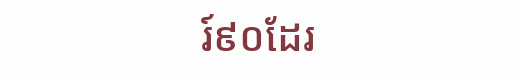រ៍៩០ដែរ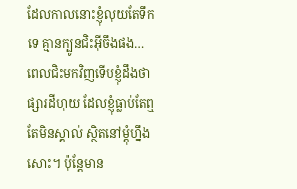ដែលកាលនោះខ្ញុំលុយតែទឹកទេ គ្មានក្បូនជិះអ៊ីចឹងផង…
ពេលជិះមកវិញទើបខ្ញុំដឹងថា ផ្សារដីហុយ ដែលខ្ញុំធ្លាប់តែឮតែមិនស្គាល់ ស្ថិតនៅម្តុំហ្នឹងសោះ។ ប៉ុន្តែមាន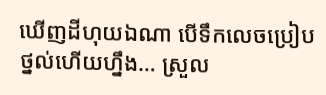ឃើញដីហុយឯណា បើទឹកលេចប្រៀបថ្នល់ហើយហ្នឹង… ស្រួល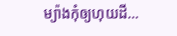ម្យ៉ាងកុំឲ្យហុយដី…